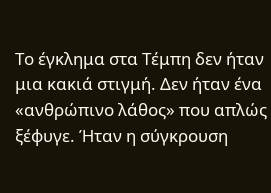Το έγκλημα στα Τέμπη δεν ήταν μια κακιά στιγμή. Δεν ήταν ένα «ανθρώπινο λάθος» που απλώς ξέφυγε. Ήταν η σύγκρουση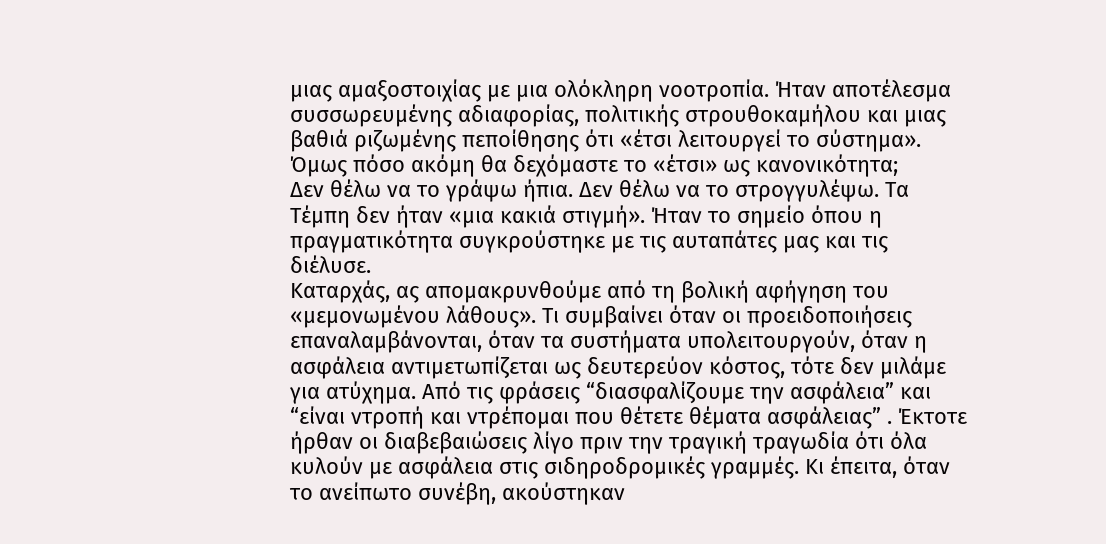μιας αμαξοστοιχίας με μια ολόκληρη νοοτροπία. Ήταν αποτέλεσμα συσσωρευμένης αδιαφορίας, πολιτικής στρουθοκαμήλου και μιας βαθιά ριζωμένης πεποίθησης ότι «έτσι λειτουργεί το σύστημα». Όμως πόσο ακόμη θα δεχόμαστε το «έτσι» ως κανονικότητα;
Δεν θέλω να το γράψω ήπια. Δεν θέλω να το στρογγυλέψω. Τα Τέμπη δεν ήταν «μια κακιά στιγμή». Ήταν το σημείο όπου η πραγματικότητα συγκρούστηκε με τις αυταπάτες μας και τις διέλυσε.
Καταρχάς, ας απομακρυνθούμε από τη βολική αφήγηση του «μεμονωμένου λάθους». Τι συμβαίνει όταν οι προειδοποιήσεις επαναλαμβάνονται, όταν τα συστήματα υπολειτουργούν, όταν η ασφάλεια αντιμετωπίζεται ως δευτερεύον κόστος, τότε δεν μιλάμε για ατύχημα. Από τις φράσεις “διασφαλίζουμε την ασφάλεια” και “είναι ντροπή και ντρέπομαι που θέτετε θέματα ασφάλειας” . Έκτοτε ήρθαν οι διαβεβαιώσεις λίγο πριν την τραγική τραγωδία ότι όλα κυλούν με ασφάλεια στις σιδηροδρομικές γραμμές. Κι έπειτα, όταν το ανείπωτο συνέβη, ακούστηκαν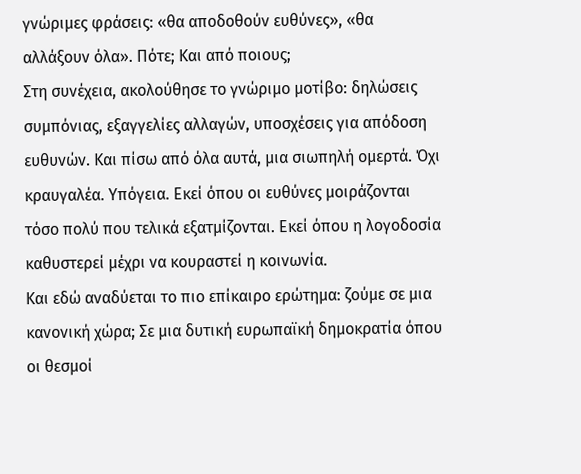γνώριμες φράσεις: «θα αποδοθούν ευθύνες», «θα αλλάξουν όλα». Πότε; Και από ποιους;
Στη συνέχεια, ακολούθησε το γνώριμο μοτίβο: δηλώσεις συμπόνιας, εξαγγελίες αλλαγών, υποσχέσεις για απόδοση ευθυνών. Και πίσω από όλα αυτά, μια σιωπηλή ομερτά. Όχι κραυγαλέα. Υπόγεια. Εκεί όπου οι ευθύνες μοιράζονται τόσο πολύ που τελικά εξατμίζονται. Εκεί όπου η λογοδοσία καθυστερεί μέχρι να κουραστεί η κοινωνία.
Και εδώ αναδύεται το πιο επίκαιρο ερώτημα: ζούμε σε μια κανονική χώρα; Σε μια δυτική ευρωπαϊκή δημοκρατία όπου οι θεσμοί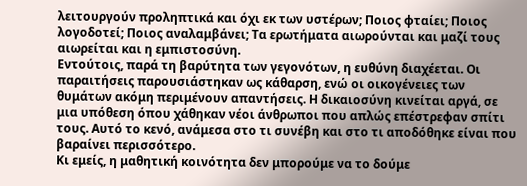λειτουργούν προληπτικά και όχι εκ των υστέρων; Ποιος φταίει; Ποιος λογοδοτεί; Ποιος αναλαμβάνει; Τα ερωτήματα αιωρούνται και μαζί τους αιωρείται και η εμπιστοσύνη.
Εντούτοις, παρά τη βαρύτητα των γεγονότων, η ευθύνη διαχέεται. Οι παραιτήσεις παρουσιάστηκαν ως κάθαρση, ενώ οι οικογένειες των θυμάτων ακόμη περιμένουν απαντήσεις. Η δικαιοσύνη κινείται αργά, σε μια υπόθεση όπου χάθηκαν νέοι άνθρωποι που απλώς επέστρεφαν σπίτι τους. Αυτό το κενό, ανάμεσα στο τι συνέβη και στο τι αποδόθηκε είναι που βαραίνει περισσότερο.
Κι εμείς, η μαθητική κοινότητα δεν μπορούμε να το δούμε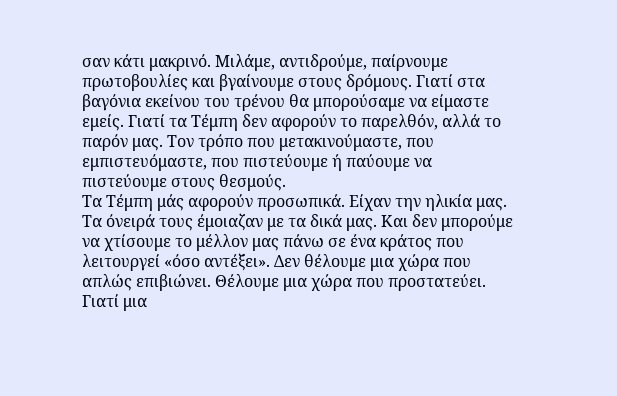σαν κάτι μακρινό. Μιλάμε, αντιδρούμε, παίρνουμε πρωτοβουλίες και βγαίνουμε στους δρόμους. Γιατί στα βαγόνια εκείνου του τρένου θα μπορούσαμε να είμαστε εμείς. Γιατί τα Τέμπη δεν αφορούν το παρελθόν, αλλά το παρόν μας. Τον τρόπο που μετακινούμαστε, που εμπιστευόμαστε, που πιστεύουμε ή παύουμε να πιστεύουμε στους θεσμούς.
Τα Τέμπη μάς αφορούν προσωπικά. Είχαν την ηλικία μας. Τα όνειρά τους έμοιαζαν με τα δικά μας. Και δεν μπορούμε να χτίσουμε το μέλλον μας πάνω σε ένα κράτος που λειτουργεί «όσο αντέξει». Δεν θέλουμε μια χώρα που απλώς επιβιώνει. Θέλουμε μια χώρα που προστατεύει. Γιατί μια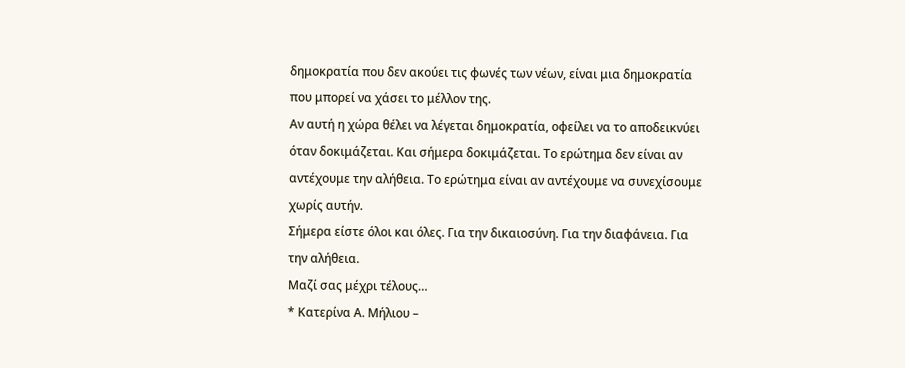δημοκρατία που δεν ακούει τις φωνές των νέων, είναι μια δημοκρατία που μπορεί να χάσει το μέλλον της.
Αν αυτή η χώρα θέλει να λέγεται δημοκρατία, οφείλει να το αποδεικνύει όταν δοκιμάζεται. Και σήμερα δοκιμάζεται. Το ερώτημα δεν είναι αν αντέχουμε την αλήθεια. Το ερώτημα είναι αν αντέχουμε να συνεχίσουμε χωρίς αυτήν.
Σήμερα είστε όλοι και όλες. Για την δικαιοσύνη. Για την διαφάνεια. Για την αλήθεια.
Μαζί σας μέχρι τέλους…
* Κατερίνα Α. Μήλιου –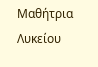Μαθήτρια Λυκείου